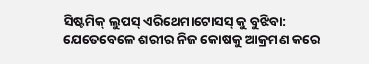ସିଷ୍ଟମିକ୍ ଲୁପସ୍ ଏରିଥେମାଟୋସସ୍ କୁ ବୁଝିବା: ଯେତେବେଳେ ଶରୀର ନିଜ କୋଷକୁ ଆକ୍ରମଣ କରେ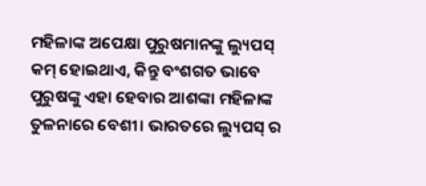ମହିଳାଙ୍କ ଅପେକ୍ଷା ପୁରୁଷମାନଙ୍କୁ ଲ୍ୟୁପସ୍ କମ୍ ହୋଇଥାଏ, କିନ୍ତୁ ବଂଶଗତ ଭାବେ ପୁରୁଷଙ୍କୁ ଏହା ହେବାର ଆଶଙ୍କା ମହିଳାଙ୍କ ତୁଳନାରେ ବେଶୀ। ଭାରତରେ ଲ୍ୟୁପସ୍ ର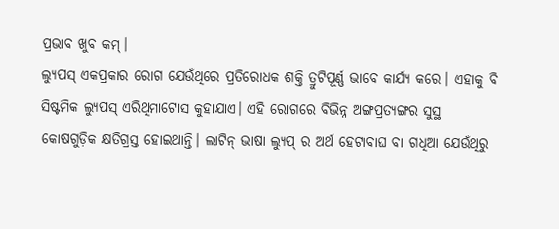ପ୍ରଭାବ ଖୁବ କମ୍।
ଲ୍ୟୁପସ୍ ଏକପ୍ରକାର ରୋଗ ଯେଉଁଥିରେ ପ୍ରତିରୋଧକ ଶକ୍ତି ତ୍ରୁଟିପୂର୍ଣ୍ଣ ଭାବେ କାର୍ଯ୍ୟ କରେ। ଏହାକୁ ବି ସିଷ୍ଟମିକ ଲ୍ୟୁପସ୍ ଏରିଥିମାଟୋସ କୁହାଯାଏ। ଏହି ରୋଗରେ ବିଭିନ୍ନ ଅଙ୍ଗପ୍ରତ୍ୟଙ୍ଗର ସୁସ୍ଥ କୋଷଗୁଡ଼ିକ କ୍ଷତିଗ୍ରସ୍ତ ହୋଇଥାନ୍ତି। ଲାଟିନ୍ ଭାଷା ଲ୍ୟୁପ୍ ର ଅର୍ଥ ହେଟାବାଘ ବା ଗଧିଆ ଯେଉଁଥିରୁ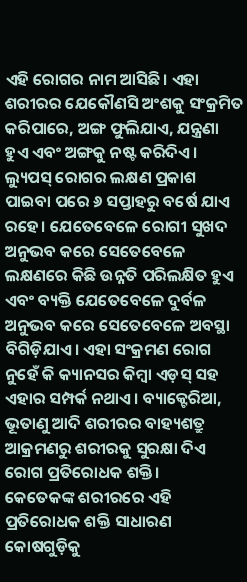ଏହି ରୋଗର ନାମ ଆସିଛି। ଏହା ଶରୀରର ଯେକୌଣସି ଅଂଶକୁ ସଂକ୍ରମିତ କରିପାରେ, ଅଙ୍ଗ ଫୁଲିଯାଏ, ଯନ୍ତ୍ରଣା ହୁଏ ଏବଂ ଅଙ୍ଗକୁ ନଷ୍ଟ କରିଦିଏ।
ଲ୍ୟୁପସ୍ ରୋଗର ଲକ୍ଷଣ ପ୍ରକାଶ ପାଇବା ପରେ ୬ ସପ୍ତାହରୁ ବର୍ଷେ ଯାଏ ରହେ। ଯେତେବେଳେ ରୋଗୀ ସୁଖଦ ଅନୁଭବ କରେ ସେତେବେଳେ ଲକ୍ଷଣରେ କିଛି ଉନ୍ନତି ପରିଲକ୍ଷିତ ହୁଏ ଏବଂ ବ୍ୟକ୍ତି ଯେତେବେଳେ ଦୁର୍ବଳ ଅନୁଭବ କରେ ସେତେବେଳେ ଅବସ୍ଥା ବିଗିଡ଼ିଯାଏ। ଏହା ସଂକ୍ରମଣ ରୋଗ ନୁହେଁ କି କ୍ୟାନସର କିମ୍ବା ଏଡ଼ସ୍ ସହ ଏହାର ସମ୍ପର୍କ ନଥାଏ। ବ୍ୟାକ୍ଟେରିଆ, ଭୂତାଣୁ ଆଦି ଶରୀରର ବାହ୍ୟଶତ୍ରୁ ଆକ୍ରମଣରୁ ଶରୀରକୁ ସୁରକ୍ଷା ଦିଏ ରୋଗ ପ୍ରତିରୋଧକ ଶକ୍ତି।
କେତେକଙ୍କ ଶରୀରରେ ଏହି ପ୍ରତିରୋଧକ ଶକ୍ତି ସାଧାରଣ କୋଷଗୁଡ଼ିକୁ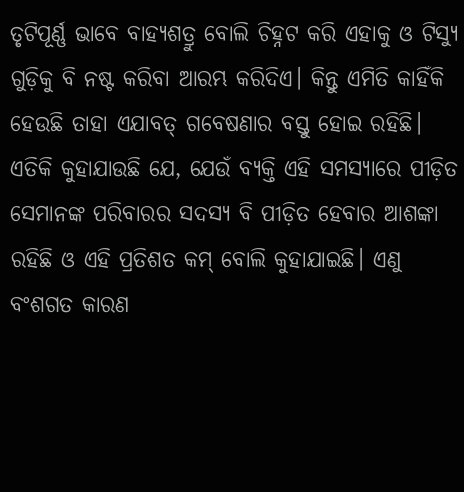ତୃଟିପୂର୍ଣ୍ଣ ଭାବେ ବାହ୍ୟଶତ୍ରୁ ବୋଲି ଚିହ୍ନଟ କରି ଏହାକୁ ଓ ଟିସ୍ୟୁ ଗୁଡ଼ିକୁ ବି ନଷ୍ଟ କରିବା ଆରମ୍ଭ କରିଦିଏ। କିନ୍ତୁ ଏମିତି କାହିଁକି ହେଉଛି ତାହା ଏଯାବତ୍ ଗବେଷଣାର ବସ୍ତୁ ହୋଇ ରହିଛି। ଏତିକି କୁହାଯାଉଛି ଯେ, ଯେଉଁ ବ୍ୟକ୍ତି ଏହି ସମସ୍ୟାରେ ପୀଡ଼ିତ ସେମାନଙ୍କ ପରିବାରର ସଦସ୍ୟ ବି ପୀଡ଼ିତ ହେବାର ଆଶଙ୍କା ରହିଛି ଓ ଏହି ପ୍ରତିଶତ କମ୍ ବୋଲି କୁହାଯାଇଛି। ଏଣୁ ବଂଶଗତ କାରଣ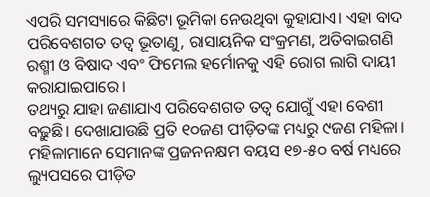ଏପରି ସମସ୍ୟାରେ କିଛିଟା ଭୂମିକା ନେଉଥିବା କୁହାଯାଏ। ଏହା ବାଦ ପରିବେଶଗତ ତତ୍ୱ ଭୂତାଣୁ, ରାସାୟନିକ ସଂକ୍ରମଣ, ଅତିବାଇଗଣି ରଶ୍ମୀ ଓ ବିଷାଦ ଏବଂ ଫିମେଲ ହର୍ମୋନକୁ ଏହି ରୋଗ ଲାଗି ଦାୟୀ କରାଯାଇପାରେ।
ତଥ୍ୟରୁ ଯାହା ଜଣାଯାଏ ପରିବେଶଗତ ତତ୍ୱ ଯୋଗୁଁ ଏହା ବେଶୀ ବଢ଼ୁଛି। ଦେଖାଯାଉଛି ପ୍ରତି ୧୦ଜଣ ପୀଡ଼ିତଙ୍କ ମଧ୍ୟରୁ ୯ଜଣ ମହିଳା। ମହିଳାମାନେ ସେମାନଙ୍କ ପ୍ରଜନନକ୍ଷମ ବୟସ ୧୭-୫୦ ବର୍ଷ ମଧ୍ୟରେ ଲ୍ୟୁପସରେ ପୀଡ଼ିତ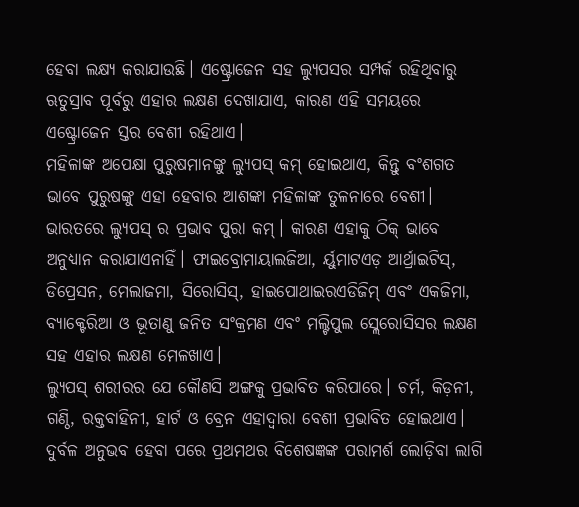ହେବା ଲକ୍ଷ୍ୟ କରାଯାଉଛି। ଏଷ୍ଟ୍ରୋଜେନ ସହ ଲ୍ୟୁପସର ସମ୍ପର୍କ ରହିଥିବାରୁ ଋତୁସ୍ରାବ ପୂର୍ବରୁ ଏହାର ଲକ୍ଷଣ ଦେଖାଯାଏ, କାରଣ ଏହି ସମୟରେ ଏଷ୍ଟ୍ରୋଜେନ ସ୍ତର ବେଶୀ ରହିଥାଏ।
ମହିଳାଙ୍କ ଅପେକ୍ଷା ପୁରୁଷମାନଙ୍କୁ ଲ୍ୟୁପସ୍ କମ୍ ହୋଇଥାଏ, କିନ୍ତୁ ବଂଶଗତ ଭାବେ ପୁରୁଷଙ୍କୁ ଏହା ହେବାର ଆଶଙ୍କା ମହିଳାଙ୍କ ତୁଳନାରେ ବେଶୀ। ଭାରତରେ ଲ୍ୟୁପସ୍ ର ପ୍ରଭାବ ପୁରା କମ୍। କାରଣ ଏହାକୁ ଠିକ୍ ଭାବେ ଅନୁଧ୍ୟାନ କରାଯାଏନାହିଁ। ଫାଇବ୍ରୋମାୟାଲଜିଆ, ର୍ୟୁମାଟଏଡ଼ ଆର୍ଥ୍ରାଇଟିସ୍, ଡିପ୍ରେସନ, ମେଲାଜମା, ସିରୋସିସ୍, ହାଇପୋଥାଇରଏଡିଜିମ୍ ଏବଂ ଏକଜିମା, ବ୍ୟାକ୍ଟେରିଆ ଓ ଭୂତାଣୁ ଜନିତ ସଂକ୍ରମଣ ଏବଂ ମଲ୍ଟିପୁଲ ସ୍ଲେରୋସିସର ଲକ୍ଷଣ ସହ ଏହାର ଲକ୍ଷଣ ମେଳଖାଏ।
ଲ୍ୟୁପସ୍ ଶରୀରର ଯେ କୌଣସି ଅଙ୍ଗକୁ ପ୍ରଭାବିତ କରିପାରେ। ଚର୍ମ, କିଡ଼ନୀ, ଗଣ୍ଠି, ରକ୍ତବାହିନୀ, ହାର୍ଟ ଓ ବ୍ରେନ ଏହାଦ୍ୱାରା ବେଶୀ ପ୍ରଭାବିତ ହୋଇଥାଏ। ଦୁର୍ବଳ ଅନୁଭବ ହେବା ପରେ ପ୍ରଥମଥର ବିଶେଷଜ୍ଞଙ୍କ ପରାମର୍ଶ ଲୋଡ଼ିବା ଲାଗି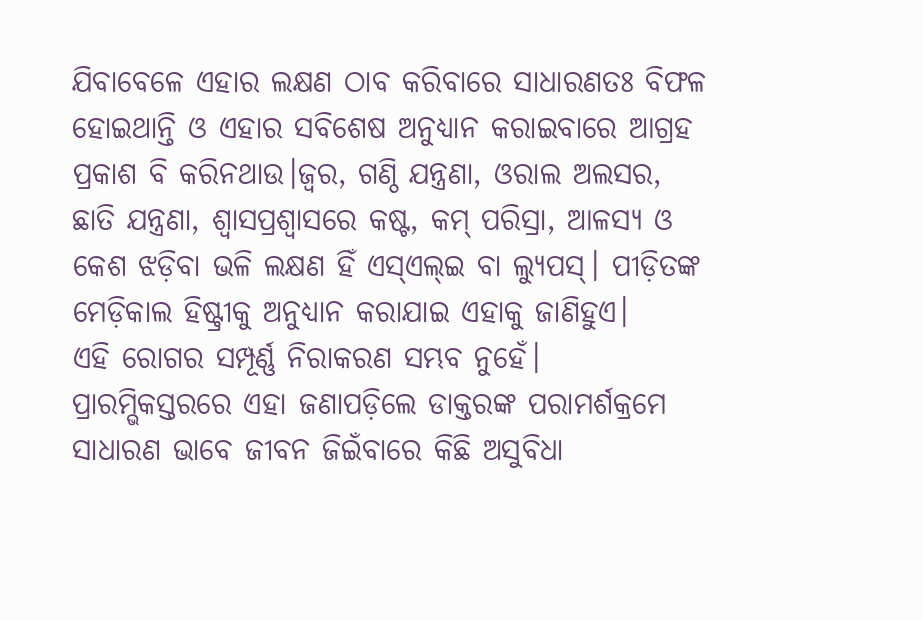ଯିବାବେଳେ ଏହାର ଲକ୍ଷଣ ଠାବ କରିବାରେ ସାଧାରଣତଃ ବିଫଳ ହୋଇଥାନ୍ତି ଓ ଏହାର ସବିଶେଷ ଅନୁଧ୍ୟାନ କରାଇବାରେ ଆଗ୍ରହ ପ୍ରକାଶ ବି କରିନଥାଉ।ଜ୍ୱର, ଗଣ୍ଠି ଯନ୍ତ୍ରଣା, ଓରାଲ ଅଲସର, ଛାତି ଯନ୍ତ୍ରଣା, ଶ୍ୱାସପ୍ରଶ୍ୱାସରେ କଷ୍ଟ, କମ୍ ପରିସ୍ରା, ଆଳସ୍ୟ ଓ କେଶ ଝଡ଼ିବା ଭଳି ଲକ୍ଷଣ ହିଁ ଏସ୍ଏଲ୍ଇ ବା ଲ୍ୟୁପସ୍। ପୀଡ଼ିତଙ୍କ ମେଡ଼ିକାଲ ହିଷ୍ଟ୍ରୀକୁ ଅନୁଧ୍ୟାନ କରାଯାଇ ଏହାକୁ ଜାଣିହୁଏ।
ଏହି ରୋଗର ସମ୍ପୂର୍ଣ୍ଣ ନିରାକରଣ ସମ୍ଭବ ନୁହେଁ। ପ୍ରାରମ୍ଭିକସ୍ତରରେ ଏହା ଜଣାପଡ଼ିଲେ ଡାକ୍ତରଙ୍କ ପରାମର୍ଶକ୍ରମେ ସାଧାରଣ ଭାବେ ଜୀବନ ଜିଇଁବାରେ କିଛି ଅସୁବିଧା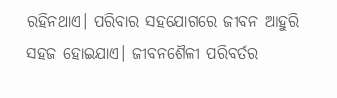ରହିନଥାଏ। ପରିବାର ସହଯୋଗରେ ଜୀବନ ଆହୁରି ସହଜ ହୋଇଯାଏ। ଜୀବନଶୈଳୀ ପରିବର୍ତର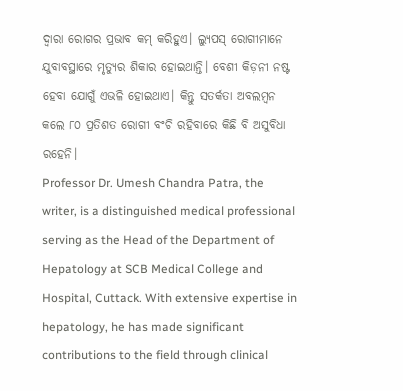ଦ୍ୱାରା ରୋଗର ପ୍ରଭାବ କମ୍ କରିହୁଏ। ଲ୍ୟୁପସ୍ ରୋଗୀମାନେ ଯୁବାବସ୍ଥାରେ ମୃତ୍ୟୁର ଶିକାର ହୋଇଥାନ୍ତି। ବେଶୀ କିଡ଼ନୀ ନଷ୍ଟ ହେବା ଯୋଗୁଁ ଏଭଳି ହୋଇଥାଏ। କିନ୍ତୁ ସତର୍କତା ଅବଲମ୍ବନ କଲେ ୮୦ ପ୍ରତିଶତ ରୋଗୀ ବଂଚି ରହିବାରେ କିଛି ବି ଅସୁବିଧା ରହେନି।
Professor Dr. Umesh Chandra Patra, the writer, is a distinguished medical professional serving as the Head of the Department of Hepatology at SCB Medical College and Hospital, Cuttack. With extensive expertise in hepatology, he has made significant contributions to the field through clinical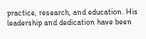practice, research, and education. His leadership and dedication have been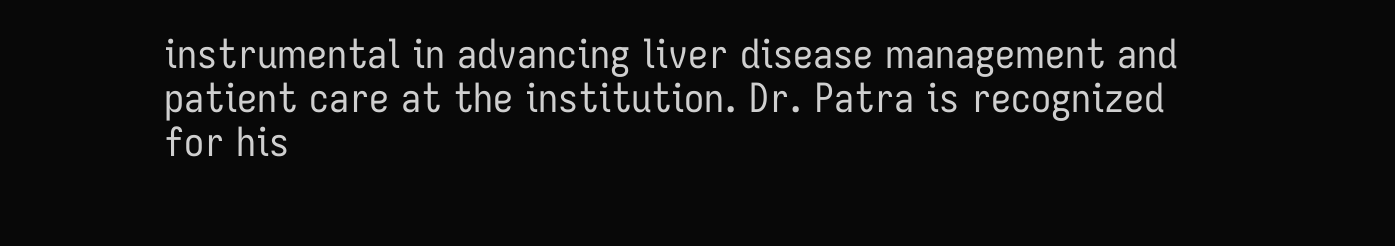instrumental in advancing liver disease management and patient care at the institution. Dr. Patra is recognized for his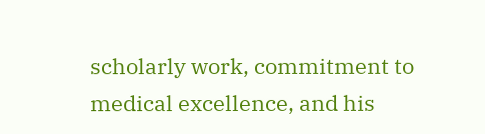scholarly work, commitment to medical excellence, and his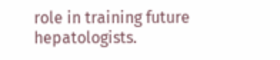role in training future hepatologists.